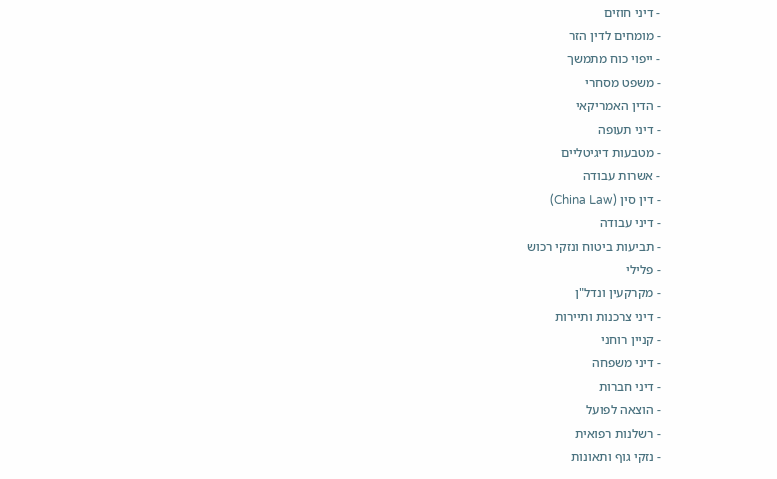- דיני חוזים
- מומחים לדין הזר
- ייפוי כוח מתמשך
- משפט מסחרי
- הדין האמריקאי
- דיני תעופה
- מטבעות דיגיטליים
- אשרות עבודה
- דין סין (China Law)
- דיני עבודה
- תביעות ביטוח ונזקי רכוש
- פלילי
- מקרקעין ונדל"ן
- דיני צרכנות ותיירות
- קניין רוחני
- דיני משפחה
- דיני חברות
- הוצאה לפועל
- רשלנות רפואית
- נזקי גוף ותאונות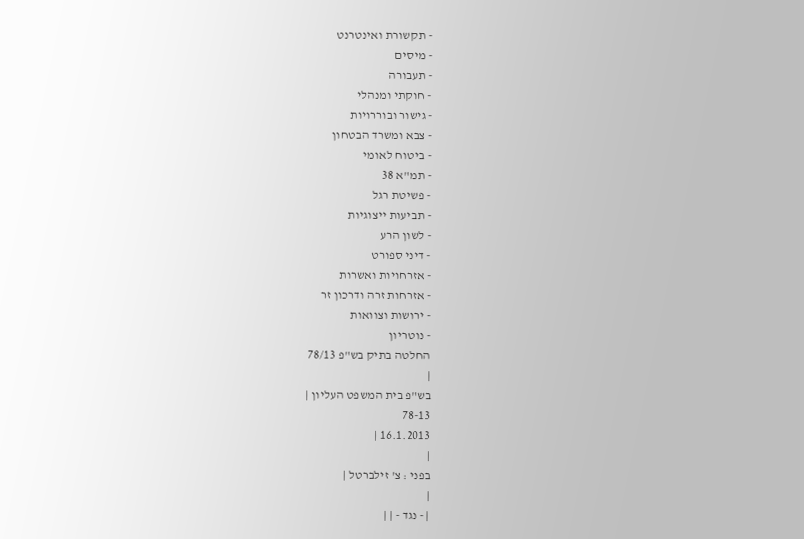- תקשורת ואינטרנט
- מיסים
- תעבורה
- חוקתי ומנהלי
- גישור ובוררויות
- צבא ומשרד הבטחון
- ביטוח לאומי
- תמ"א 38
- פשיטת רגל
- תביעות ייצוגיות
- לשון הרע
- דיני ספורט
- אזרחויות ואשרות
- אזרחות זרה ודרכון זר
- ירושות וצוואות
- נוטריון
החלטה בתיק בש"פ 78/13
|
בש"פ בית המשפט העליון |
78-13
16.1.2013 |
|
בפני : צ' זילברטל |
|
| - נגד - | |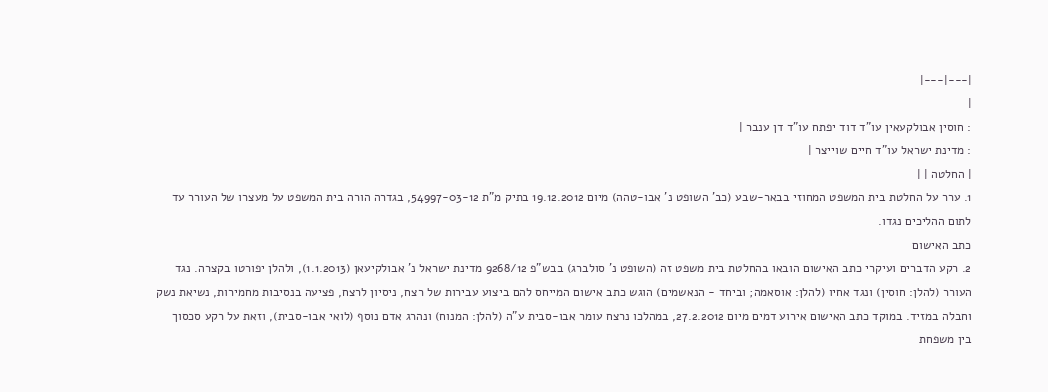|---|---|
|
: חוסין אבולקעאין עו"ד דוד יפתח עו"ד דן ענבר |
: מדינת ישראל עו"ד חיים שוייצר |
| החלטה | |
1. ערר על החלטת בית המשפט המחוזי בבאר-שבע (כב' השופט נ' אבו-טהה) מיום 19.12.2012 בתיק מ"ת 54997-03-12, בגדרה הורה בית המשפט על מעצרו של העורר עד לתום ההליכים נגדו.
כתב האישום
2. רקע הדברים ועיקרי כתב האישום הובאו בהחלטת בית משפט זה (השופט נ' סולברג) בבש"פ 9268/12 מדינת ישראל נ' אבולקיעאן (1.1.2013), ולהלן יפורטו בקצרה. נגד העורר (להלן: חוסין) ונגד אחיו (להלן: אוסאמה; וביחד - הנאשמים) הוגש כתב אישום המייחס להם ביצוע עבירות של רצח, ניסיון לרצח, פציעה בנסיבות מחמירות, נשיאת נשק וחבלה במזיד. במוקד כתב האישום אירוע דמים מיום 27.2.2012, במהלכו נרצח עומר אבו-סבית ע"ה (להלן: המנוח) ונהרג אדם נוסף (לואי אבו-סבית), וזאת על רקע סכסוך בין משפחת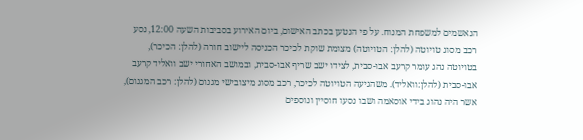הנאשמים למשפחת המנוח. על פי הנטען בכתב האישום, ביום האירוע בסביבות השעה 12:00, נסע רכב מסוג טויוטה (להלן: הטויוטה) מצומת שוקת לכיכר הכניסה ליישוב חורה (להלן: הכיכר), בטויוטה נהג עומר קרעב אבו-סבית, לצידו ישב שריף אבו-סבית, ובמושב האחורי ישב וואליד קרעב אבו-סבית (להלן:וואליד). משהגיעה הטויוטה לכיכר, רכב מסוג מיצובישי מגנום (להלן: רכב המגנום), אשר היה נהוג בידי אוסאמה ושבו נסעו חוסיין ונוספים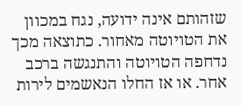שזהותם אינה ידועה, נגח במכוון את הטויוטה מאחור. כתוצאה מכך נדחפה הטויוטה והתנגשה ברכב אחר. או אז החלו הנאשמים לירות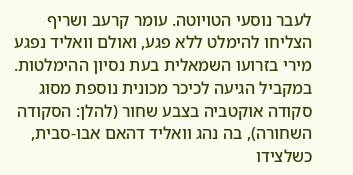לעבר נוסעי הטויוטה. עומר קרעב ושריף הצליחו להימלט ללא פגע, ואולם וואליד נפגע מירי בזרועו השמאלית בעת נסיון ההימלטות. במקביל הגיעה לכיכר מכונית נוספת מסוג סקודה אוקטביה בצבע שחור (להלן: הסקודה השחורה), בה נהג וואליד דהאם אבו-סבית, כשלצידו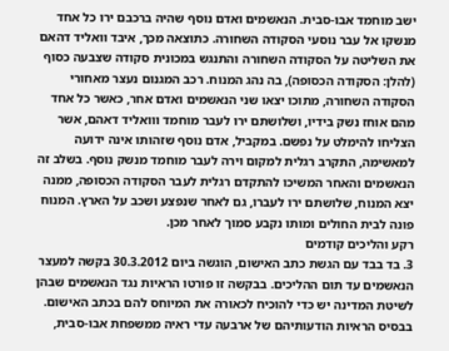ישב מוחמד אבו-סבית. הנאשמים ואדם נוסף שהיה ברכבם ירו כל אחד מנשקו אל עבר נוסעי הסקודה השחורה. כתוצאה מכך, איבד וואליד דהאם את השליטה על הסקודה השחורה והתנגש במכונית סקודה שצבעה כסוף (להלן: הסקודה הכסופה), בה נהג המנוח. רכב המגנום נעצר מאחורי הסקודה השחורה, מתוכו יצאו שני הנאשמים ואדם אחר, כאשר כל אחד מהם אוחז נשק בידיו, ושלושתם ירו לעבר מוחמד ווואליד דאהם, אשר הצליחו להימלט על נפשם. במקביל, אדם נוסף שזהותו אינה ידועה למאשימה, התקרב רגלית למקום וירה לעבר מוחמד מנשק נוסף. בשלב זה הנאשמים והאחר המשיכו להתקדם רגלית לעבר הסקודה הכסופה, ממנה יצא המנוח, שלושתם ירו לעברו, גם לאחר שנפצע ושכב על הארץ. המנוח פונה לבית החולים ומותו נקבע סמוך לאחר מכן.
רקע והליכים קודמים
3. בד בבד עם הגשת כתב האישום, הוגשה ביום 30.3.2012 בקשה למעצר הנאשמים עד תום ההליכים. בבקשה זו פורטו הראיות נגד הנאשמים שבהן לשיטת המדינה יש כדי להוכיח לכאורה את המיוחס להם בכתב האישום. בבסיס הראיות הודעותיהם של ארבעה עדי ראיה ממשפחת אבו-סבית,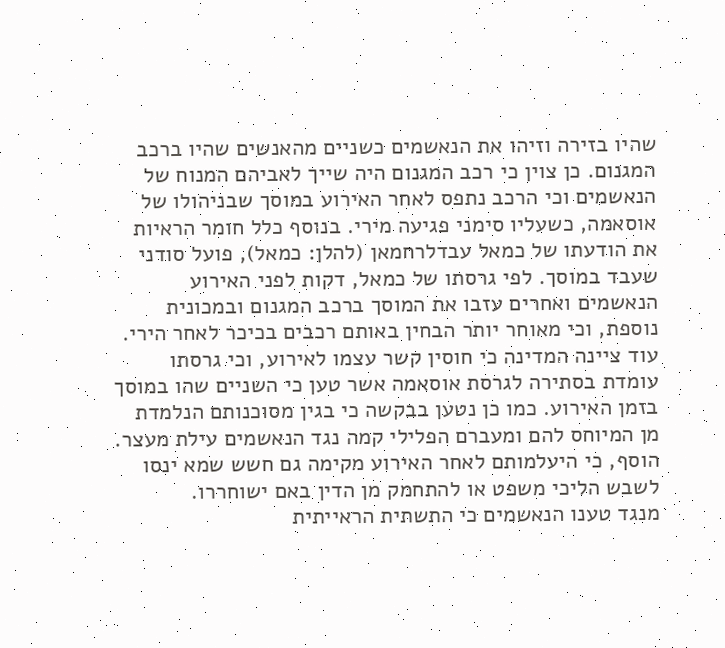שהיו בזירה וזיהו את הנאשמים כשניים מהאנשים שהיו ברכב המגנום. כן צוין כי רכב המגנום היה שייך לאביהם המנוח של הנאשמים וכי הרכב נתפס לאחר האירוע במוסך שבניהולו של אוסאמה, כשעליו סימני פגיעה מירי. בנוסף כלל חומר הראיות את הודעתו של כמאל עבדלרחמאן (להלן: כמאל), פועל סודני שעבד במוסך. לפי גרסתו של כמאל, דקות לפני האירוע הנאשמים ואחרים עזבו את המוסך ברכב המגנום ובמכונית נוספת, וכי מאוחר יותר הבחין באותם רכבים בכיכר לאחר הירי. עוד ציינה המדינה כי חוסין קשר עצמו לאירוע, וכי גרסתו עומדת בסתירה לגרסת אוסאמה אשר טען כי השניים שהו במוסך בזמן האירוע. כמו כן נטען בבקשה כי בגין מסוכנותם הנלמדת מן המיוחס להם ומעברם הפלילי קמה נגד הנאשמים עילת מעצר. הוסף, כי היעלמותם לאחר האירוע מקימה גם חשש שמא ינסו לשבש הליכי משפט או להתחמק מן הדין באם ישוחררו.
מנגד טענו הנאשמים כי התשתית הראייתית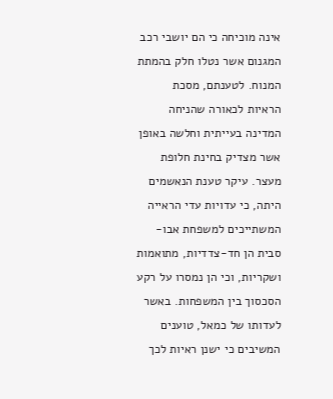אינה מוכיחה כי הם יושבי רכב המגנום אשר נטלו חלק בהמתת המנוח. לטענתם, מסכת הראיות לכאורה שהניחה המדינה בעייתית וחלשה באופן אשר מצדיק בחינת חלופת מעצר. עיקר טענת הנאשמים היתה, כי עדויות עדי הראייה המשתייכים למשפחת אבו-סבית הן חד-צדדיות, מתואמות ושקריות, וכי הן נמסרו על רקע הסכסוך בין המשפחות. באשר לעדותו של כמאל, טוענים המשיבים כי ישנן ראיות לכך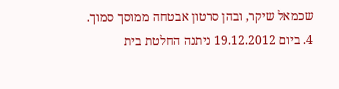שכמאל שיקר, ובהן סרטון אבטחה ממוסך סמוך.
4. ביום 19.12.2012 ניתנה החלטת בית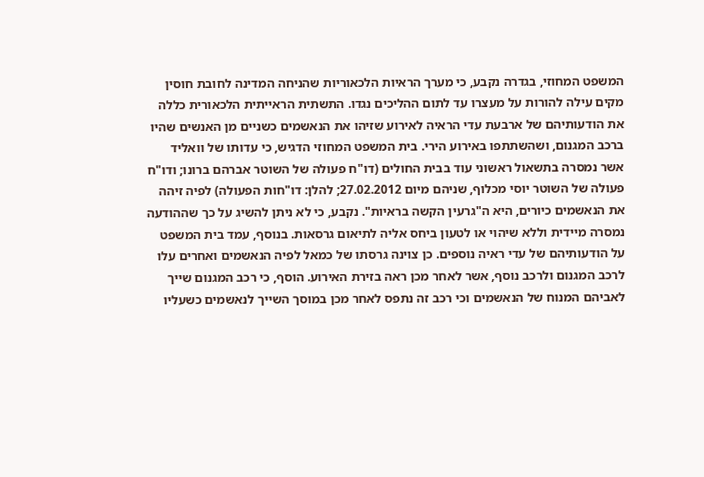המשפט המחוזי, בגדרה נקבע, כי מערך הראיות הלכאוריות שהניחה המדינה לחובת חוסין מקים עילה להורות על מעצרו עד לתום ההליכים נגדו. התשתית הראייתית הלכאורית כללה את הודעותיהם של ארבעת עדי הראיה לאירוע שזיהו את הנאשמים כשניים מן האנשים שהיו ברכב המגנום, ושהשתתפו באירוע הירי. בית המשפט המחוזי הדגיש, כי עדותו של וואליד אשר נמסרה בתשאול ראשוני עוד בבית החולים (דו"ח פעולה של השוטר אברהם ברונו; ודו"ח פעולה של השוטר יוסי מכלוף, שניהם מיום 27.02.2012; להלן: דו"חות הפעולה) לפיה זיהה את הנאשמים כיורים, היא ה"גרעין הקשה בראיות". נקבע, כי לא ניתן להשיג על כך שההודעה נמסרה מיידית וללא שיהוי או לטעון ביחס אליה לתיאום גרסאות. בנוסף, עמד בית המשפט על הודעותיהם של עדי ראיה נוספים. כן צוינה גרסתו של כמאל לפיה הנאשמים ואחרים עלו לרכב המגנום ולרכב נוסף, אשר לאחר מכן ראה בזירת האירוע. הוסף, כי רכב המגנום שייך לאביהם המנוח של הנאשמים וכי רכב זה נתפס לאחר מכן במוסך השייך לנאשמים כשעליו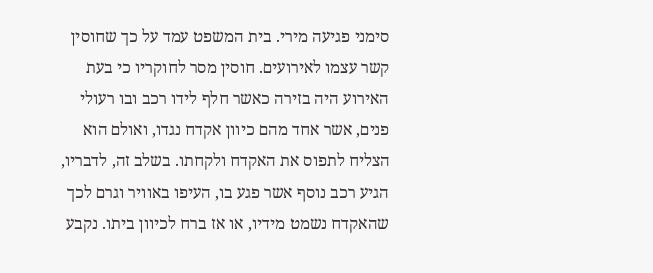סימני פגיעה מירי. בית המשפט עמד על כך שחוסין קשר עצמו לאירועים. חוסין מסר לחוקריו כי בעת האירוע היה בזירה כאשר חלף לידו רכב ובו רעולי פנים, אשר אחד מהם כיוון אקדח נגדו, ואולם הוא הצליח לתפוס את האקדח ולקחתו. בשלב זה, לדבריו, הגיע רכב נוסף אשר פגע בו, העיפו באוויר וגרם לכך שהאקדח נשמט מידיו, או אז ברח לכיוון ביתו. נקבע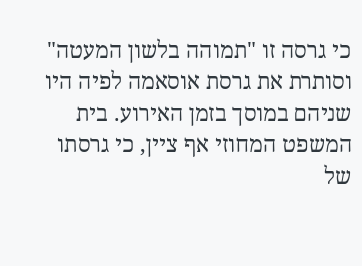כי גרסה זו "תמוהה בלשון המעטה" וסותרת את גרסת אוסאמה לפיה היו שניהם במוסך בזמן האירוע. בית המשפט המחוזי אף ציין, כי גרסתו של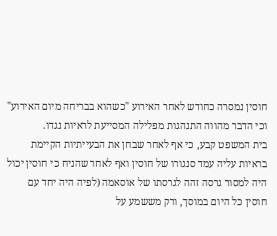חוסין נמסרה כחודש לאחר האירוע "כשהוא בבריחה מיום האירוע" וכי הדבר מהווה התנהגות מפלילה המסייעת לראיות נגדו.
בית המשפט קבע, כי אף לאחר שבחן את הבעייתיות הקיימת בראיות עליה עמד סנגורו של חוסין ואף לאחר שהניח כי חוסין יכול היה למסור גרסה זהה לגרסתו של אוסאמה (לפיה היה יחד עם חוסין כל היום במוסך, ורק מששמע על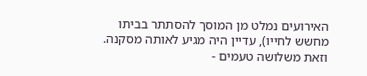האירועים נמלט מן המוסך להסתתר בביתו מחשש לחייו), עדיין היה מגיע לאותה מסקנה. וזאת משלושה טעמים -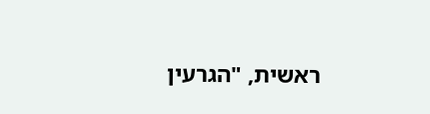ראשית, "הגרעין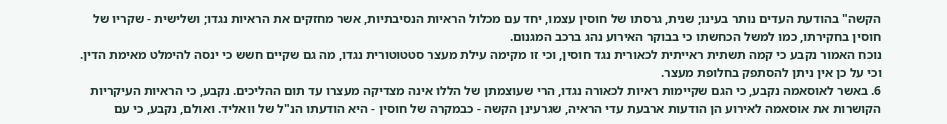הקשה" בהודעת העדים נותר בעינו; שנית, גרסתו של חוסין עצמו, יחד עם מכלול הראיות הנסיבתיות, אשר מחזקים את הראיות נגדו; ושלישית - שקריו של חוסין בחקירתו, כמו למשל הכחשתו כי בבוקר האירוע נהג ברכב המגנום.
נוכח האמור נקבע כי קמה תשתית ראייתית לכאורית נגד חוסין, וכי זו מקימה עילת מעצר סטטוטורית נגדו, מה גם שקיים חשש כי ינסה להימלט מאימת הדין. וכי על כן אין ניתן להסתפק בחלופת מעצר.
6. באשר לאוסאמה נקבע, כי הגם שקיימות ראיות לכאורה נגדו, הרי שעוצמתן של הללו אינה מצדיקה מעצרו עד תום ההליכים. נקבע, כי הראיות העיקריות הקושרות את אוסאמה לאירוע הן הודעות ארבעת עדי הראיה, שגרעינן הקשה - כבמקרה של חוסין - היא הודעתו הנ"ל של וואליד. ואולם, נקבע, כי עם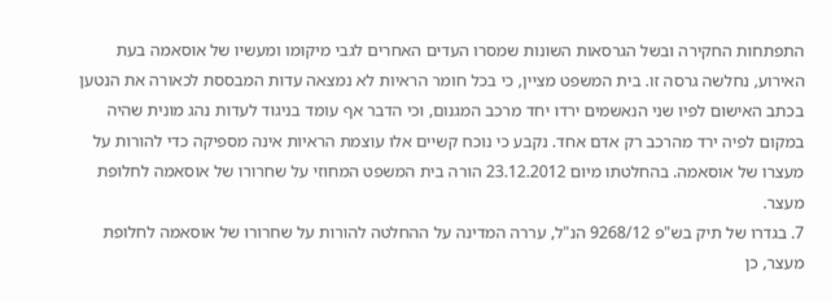התפתחות החקירה ובשל הגרסאות השונות שמסרו העדים האחרים לגבי מיקומו ומעשיו של אוסאמה בעת האירוע, נחלשה גרסה זו. בית המשפט מציין, כי בכל חומר הראיות לא נמצאה עדות המבססת לכאורה את הנטען בכתב האישום לפיו שני הנאשמים ירדו יחד מרכב המגנום, וכי הדבר אף עומד בניגוד לעדות נהג מונית שהיה במקום לפיה ירד מהרכב רק אדם אחד. נקבע כי נוכח קשיים אלו עוצמת הראיות אינה מספיקה כדי להורות על מעצרו של אוסאמה. בהחלטתו מיום 23.12.2012 הורה בית המשפט המחוזי על שחרורו של אוסאמה לחלופת מעצר.
7. בגדרו של תיק בש"פ 9268/12 הנ"ל, עררה המדינה על ההחלטה להורות על שחרורו של אוסאמה לחלופת מעצר, כן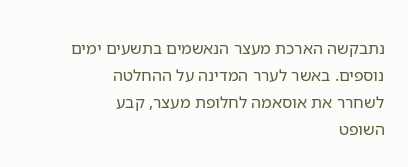נתבקשה הארכת מעצר הנאשמים בתשעים ימים נוספים. באשר לערר המדינה על ההחלטה לשחרר את אוסאמה לחלופת מעצר, קבע השופט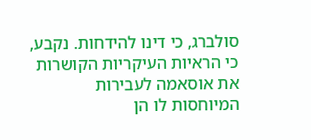סולברג, כי דינו להידחות. נקבע, כי הראיות העיקריות הקושרות את אוסאמה לעבירות המיוחסות לו הן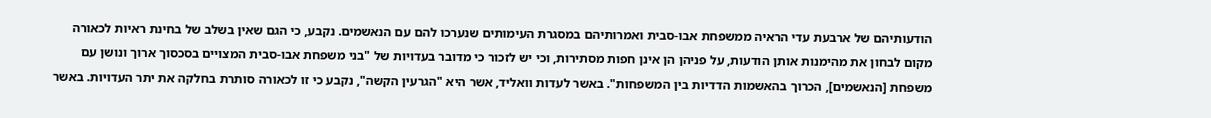הודעותיהם של ארבעת עדי הראיה ממשפחת אבו-סבית ואמרותיהם במסגרת העימותים שנערכו להם עם הנאשמים. נקבע, כי הגם שאין בשלב של בחינת ראיות לכאורה מקום לבחון את מהימנות אותן הודעות, על פניהן הן אינן חפות מסתירות, וכי יש לזכור כי מדובר בעדויות של "בני משפחת אבו-סבית המצויים בסכסוך ארוך ונושן עם משפחת [הנאשמים], הכרוך בהאשמות הדדיות בין המשפחות". באשר לעדות וואליד, אשר היא "הגרעין הקשה", נקבע כי זו לכאורה סותרת בחלקה את יתר העדויות. באשר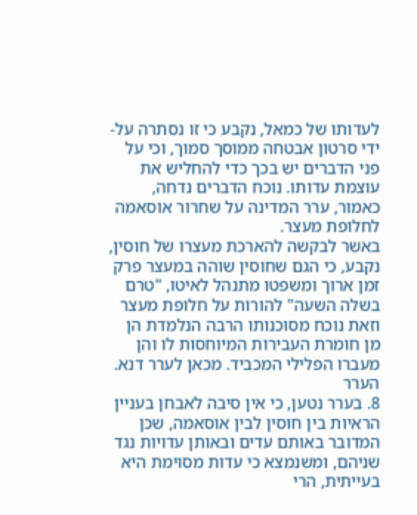לעדותו של כמאל, נקבע כי זו נסתרה על-ידי סרטון אבטחה ממוסך סמוך, וכי על פני הדברים יש בכך כדי להחליש את עוצמת עדותו. נוכח הדברים נדחה, כאמור, ערר המדינה על שחרור אוסאמה לחלופת מעצר.
באשר לבקשה להארכת מעצרו של חוסין, נקבע, כי הגם שחוסין שוהה במעצר פרק זמן ארוך ומשפטו מתנהל לאיטו, "טרם בשלה השעה" להורות על חלופת מעצר וזאת נוכח מסוכנותו הרבה הנלמדת הן מן חומרת העבירות המיוחסות לו והן מעברו הפלילי המכביד. מכאן לערר דנא.
הערר
8. בערר נטען, כי אין סיבה לאבחן בעניין הראיות בין חוסין לבין אוסאמה, שכן המדובר באותם עדים ובאותן עדויות נגד שניהם, ומשנמצא כי עדות מסוימת היא בעייתית, הרי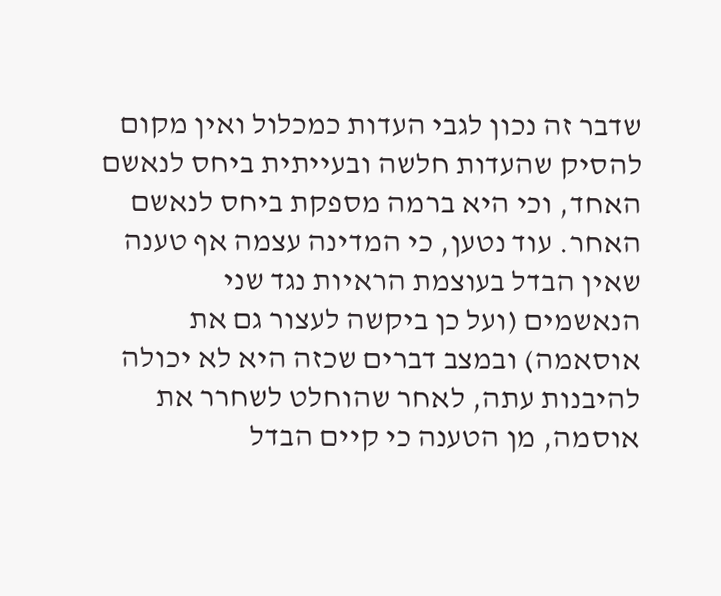שדבר זה נכון לגבי העדות כמכלול ואין מקום להסיק שהעדות חלשה ובעייתית ביחס לנאשם האחד, וכי היא ברמה מספקת ביחס לנאשם האחר. עוד נטען, כי המדינה עצמה אף טענה שאין הבדל בעוצמת הראיות נגד שני הנאשמים (ועל כן ביקשה לעצור גם את אוסאמה) ובמצב דברים שכזה היא לא יכולה להיבנות עתה, לאחר שהוחלט לשחרר את אוסמה, מן הטענה כי קיים הבדל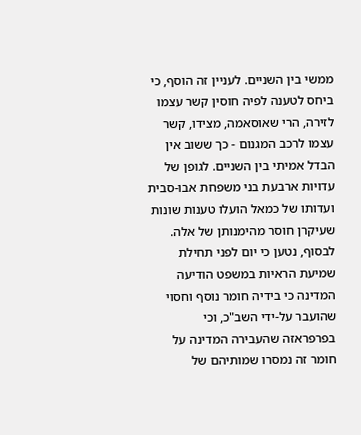ממשי בין השניים. לעניין זה הוסף, כי ביחס לטענה לפיה חוסין קשר עצמו לזירה, הרי שאוסאמה, מצידו, קשר עצמו לרכב המגנום - כך ששוב אין הבדל אמיתי בין השניים. לגופן של עדויות ארבעת בני משפחת אבו-סבית ועדותו של כמאל הועלו טענות שונות שעיקרן חוסר מהימנותן של אלה. לבסוף, נטען כי יום לפני תחילת שמיעת הראיות במשפט הודיעה המדינה כי בידיה חומר נוסף וחסוי שהועבר על-ידי השב"כ, וכי בפרפראזה שהעבירה המדינה על חומר זה נמסרו שמותיהם של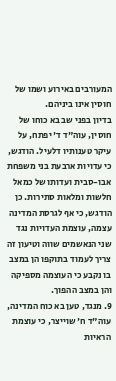המעורבים באירוע ושמו של חוסין אינו ביניהם.
בדיון בפני שב בא כוחו של חוסין, עוה"ד ד' יפתח, על עיקר טענותיו דלעיל. הודגש, כי עדויות ארבעת בני משפחת אבו-סבית ועדותו של כמאל חלשות ומלאות סתירות. כן הודגש, כי אף לגרסת המדינה עצמה, עוצמת העדויות נגד שני הנאשמים שווה וטיעון זה צריך לעמוד בתוקפו הן במצב בו נקבע כי העוצמה מספיקה והן במצב ההפוך.
9. מנגד, טען בא כוח המדינה, עוה"ד ח' שוייצר, כי עוצמת הראיות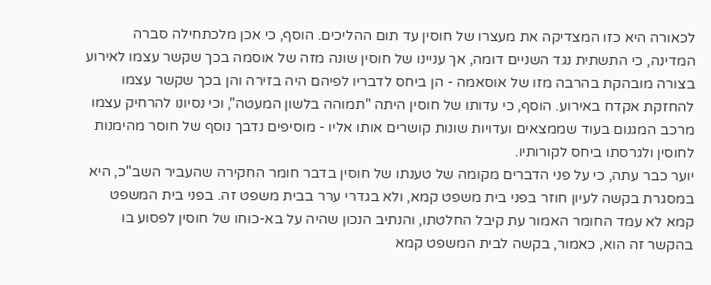לכאורה היא כזו המצדיקה את מעצרו של חוסין עד תום ההליכים. הוסף, כי אכן מלכתחילה סברה המדינה, כי התשתית נגד השניים דומה, אך עניינו של חוסין שונה מזה של אוסמה בכך שקשר עצמו לאירוע בצורה מובהקת בהרבה מזו של אוסאמה - הן ביחס לדבריו לפיהם היה בזירה והן בכך שקשר עצמו להחזקת אקדח באירוע. הוסף, כי עדותו של חוסין היתה "תמוהה בלשון המעטה", וכי נסיונו להרחיק עצמו מרכב המגנום בעוד שממצאים ועדויות שונות קושרים אותו אליו - מוסיפים נדבך נוסף של חוסר מהימנות לחוסין ולגרסתו ביחס לקורותיו.
יוער כבר עתה, כי על פני הדברים מקומה של טענתו של חוסין בדבר חומר החקירה שהעביר השב"כ, היא במסגרת בקשה לעיון חוזר בפני בית משפט קמא, ולא בגדרי ערר בבית משפט זה. בפני בית המשפט קמא לא עמד החומר האמור עת קיבל החלטתו, והנתיב הנכון שהיה על בא-כוחו של חוסין לפסוע בו בהקשר זה הוא, כאמור, בקשה לבית המשפט קמא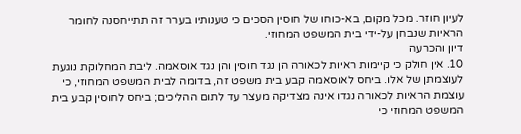לעיון חוזר. מכל מקום, בא-כוחו של חוסין הסכים כי טענותיו בערר זה תתייחסנה לחומר הראיות שנבחן על-ידי בית המשפט המחוזי.
דיון והכרעה
10. אין חולק כי קיימות ראיות לכאורה הן נגד חוסין והן נגד אוסאמה. ליבת המחלוקת נוגעת לעוצמתן של אלו. ביחס לאוסאמה קבע בית משפט זה, בדומה לבית המשפט המחוזי, כי עוצמת הראיות לכאורה נגדו אינה מצדיקה מעצר עד לתום ההליכים; ביחס לחוסין קבע בית המשפט המחוזי כי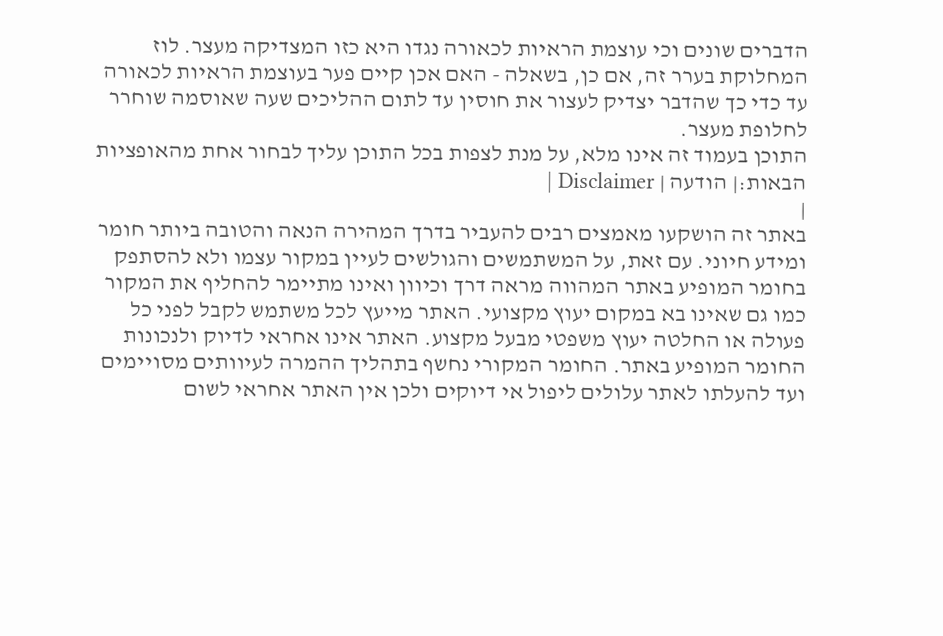הדברים שונים וכי עוצמת הראיות לכאורה נגדו היא כזו המצדיקה מעצר. לוז המחלוקת בערר זה, אם כן, בשאלה - האם אכן קיים פער בעוצמת הראיות לכאורה עד כדי כך שהדבר יצדיק לעצור את חוסין עד לתום ההליכים שעה שאוסמה שוחרר לחלופת מעצר.
התוכן בעמוד זה אינו מלא, על מנת לצפות בכל התוכן עליך לבחור אחת מהאופציות הבאות:| הודעה | Disclaimer |
|
באתר זה הושקעו מאמצים רבים להעביר בדרך המהירה הנאה והטובה ביותר חומר ומידע חיוני. עם זאת, על המשתמשים והגולשים לעיין במקור עצמו ולא להסתפק בחומר המופיע באתר המהווה מראה דרך וכיוון ואינו מתיימר להחליף את המקור כמו גם שאינו בא במקום יעוץ מקצועי. האתר מייעץ לכל משתמש לקבל לפני כל פעולה או החלטה יעוץ משפטי מבעל מקצוע. האתר אינו אחראי לדיוק ולנכונות החומר המופיע באתר. החומר המקורי נחשף בתהליך ההמרה לעיוותים מסויימים ועד להעלתו לאתר עלולים ליפול אי דיוקים ולכן אין האתר אחראי לשום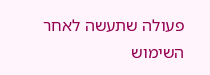פעולה שתעשה לאחר השימוש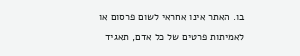בו. האתר אינו אחראי לשום פרסום או לאמיתות פרטים של כל אדם, תאגיד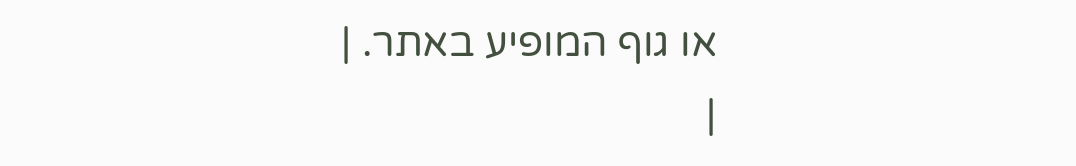או גוף המופיע באתר. |
|